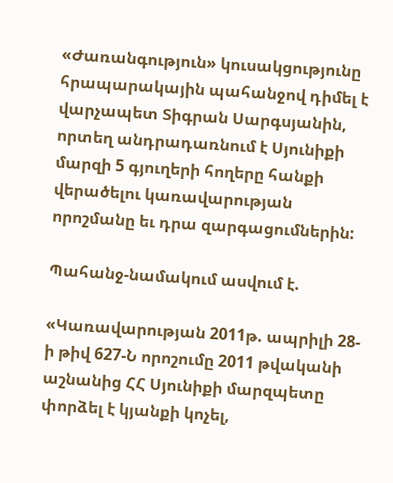«Ժառանգություն» կուսակցությունը հրապարակային պահանջով դիմել է վարչապետ Տիգրան Սարգսյանին, որտեղ անդրադառնում է Սյունիքի մարզի 5 գյուղերի հողերը հանքի վերածելու կառավարության որոշմանը եւ դրա զարգացումներին:

Պահանջ-նամակում ասվում է.

«Կառավարության 2011թ. ապրիլի 28-ի թիվ 627-Ն որոշումը 2011 թվականի աշնանից ՀՀ Սյունիքի մարզպետը փորձել է կյանքի կոչել,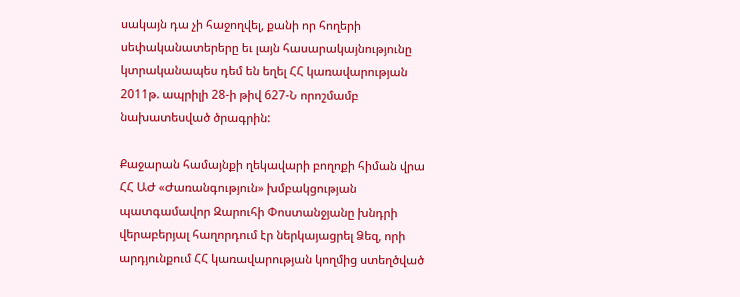սակայն դա չի հաջողվել, քանի որ հողերի սեփականատերերը եւ լայն հասարակայնությունը կտրականապես դեմ են եղել ՀՀ կառավարության 2011թ. ապրիլի 28-ի թիվ 627-Ն որոշմամբ նախատեսված ծրագրին:

Քաջարան համայնքի ղեկավարի բողոքի հիման վրա ՀՀ ԱԺ «Ժառանգություն» խմբակցության պատգամավոր Զարուհի Փոստանջյանը խնդրի վերաբերյալ հաղորդում էր ներկայացրել Ձեզ, որի արդյունքում ՀՀ կառավարության կողմից ստեղծված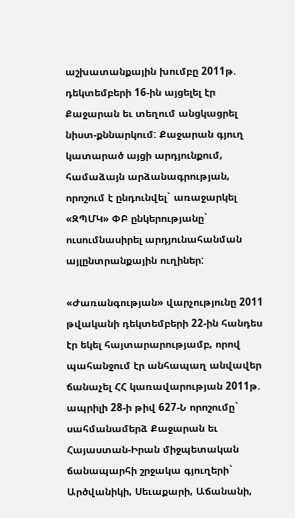աշխատանքային խումբը 2011թ. դեկտեմբերի 16-ին այցելել էր Քաջարան եւ տեղում անցկացրել նիստ-քննարկում: Քաջարան գյուղ կատարած այցի արդյունքում, համաձայն արձանագրության, որոշում է ընդունվել` առաջարկել «ԶՊՄԿ» ՓԲ ընկերությանը` ուսումնասիրել արդյունահանման այլընտրանքային ուղիներ:

«Ժառանգության» վարչությունը 2011 թվականի դեկտեմբերի 22-ին հանդես էր եկել հայտարարությամբ, որով պահանջում էր անհապաղ անվավեր ճանաչել ՀՀ կառավարության 2011թ. ապրիլի 28-ի թիվ 627-Ն որոշումը` սահմանամերձ Քաջարան եւ Հայաստան-Իրան միջպետական ճանապարհի շրջակա գյուղերի` Արծվանիկի, Սեւաքարի, Աճանանի,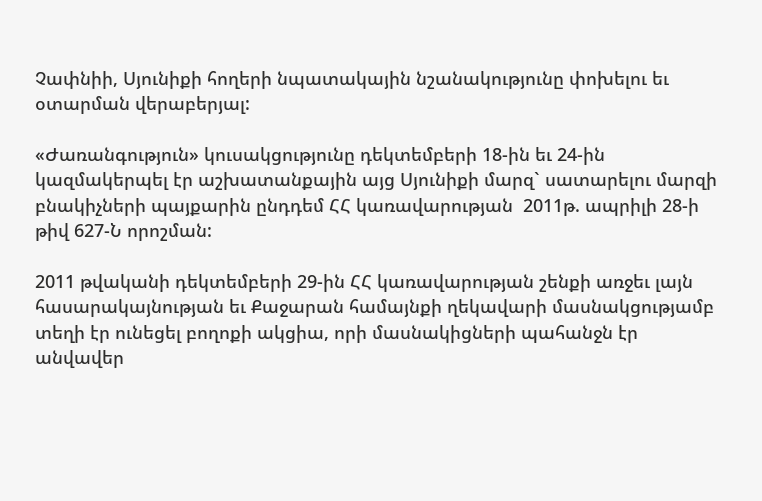Չափնիի, Սյունիքի հողերի նպատակային նշանակությունը փոխելու եւ օտարման վերաբերյալ:

«Ժառանգություն» կուսակցությունը դեկտեմբերի 18-ին եւ 24-ին կազմակերպել էր աշխատանքային այց Սյունիքի մարզ` սատարելու մարզի բնակիչների պայքարին ընդդեմ ՀՀ կառավարության  2011թ. ապրիլի 28-ի թիվ 627-Ն որոշման:

2011 թվականի դեկտեմբերի 29-ին ՀՀ կառավարության շենքի առջեւ լայն հասարակայնության եւ Քաջարան համայնքի ղեկավարի մասնակցությամբ տեղի էր ունեցել բողոքի ակցիա, որի մասնակիցների պահանջն էր անվավեր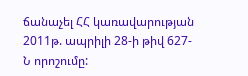ճանաչել ՀՀ կառավարության 2011թ. ապրիլի 28-ի թիվ 627-Ն որոշումը: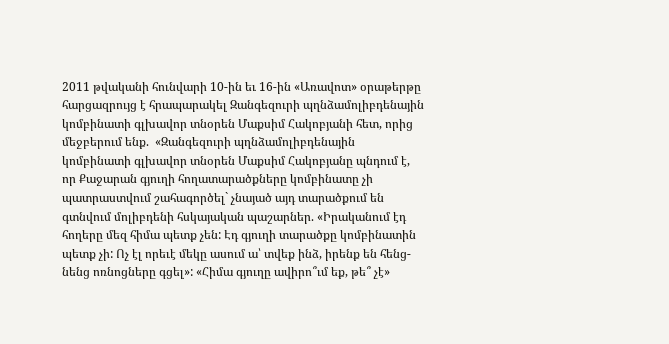2011 թվականի հունվարի 10-ին եւ 16-ին «Առավոտ» օրաթերթը հարցազրույց է հրապարակել Զանգեզուրի պղնձամոլիբդենային կոմբինատի գլխավոր տնօրեն Մաքսիմ Հակոբյանի հետ, որից մեջբերում ենք.  «Զանգեզուրի պղնձամոլիբդենային կոմբինատի գլխավոր տնօրեն Մաքսիմ Հակոբյանը պնդում է, որ Քաջարան գյուղի հողատարածքները կոմբինատը չի պատրաստվում շահագործել` չնայած այդ տարածքում են գտնվում մոլիբդենի հսկայական պաշարներ. «Իրականում էդ հողերը մեզ հիմա պետք չեն: Էդ գյուղի տարածքը կոմբինատին պետք չի: Ոչ էլ որեւէ մեկը ասում ա՝ տվեք ինձ, իրենք են հենց-նենց ոռնոցները գցել»: «Հիմա գյուղը ավիրո՞ւմ եք, թե՞ չէ»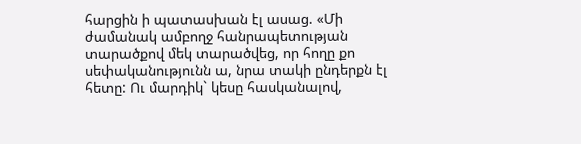հարցին ի պատասխան էլ ասաց. «Մի ժամանակ ամբողջ հանրապետության տարածքով մեկ տարածվեց, որ հողը քո սեփականությունն ա, նրա տակի ընդերքն էլ հետը: Ու մարդիկ` կեսը հասկանալով,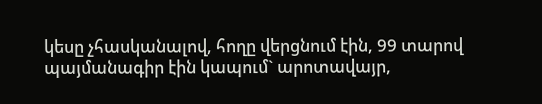կեսը չհասկանալով, հողը վերցնում էին, 99 տարով պայմանագիր էին կապում` արոտավայր,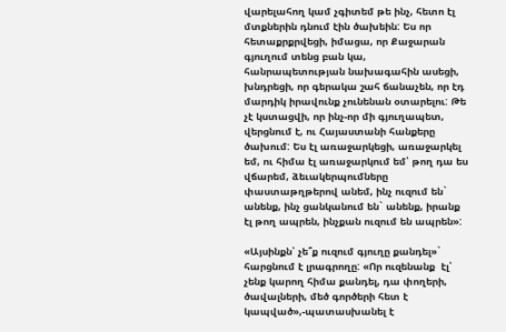վարելահող կամ չգիտեմ թե ինչ, հետո էլ մտքներին դնում էին ծախեին: Ես որ հետաքրքրվեցի, իմացա, որ Քաջարան գյուղում տենց բան կա, հանրապետության նախագահին ասեցի,  խնդրեցի, որ գերակա շահ ճանաչեն, որ էդ մարդիկ իրավունք չունենան օտարելու: Թե չէ կստացվի, որ ինչ-որ մի գյուղապետ, վերցնում է, ու Հայաստանի հանքերը ծախում: Ես էլ առաջարկեցի, առաջարկել եմ, ու հիմա էլ առաջարկում եմ՝ թող դա ես վճարեմ, ձեւակերպումները փաստաթղթերով անեմ, ինչ ուզում են` անենք, ինչ ցանկանում են` անենք, իրանք էլ թող ապրեն, ինչքան ուզում են ապրեն»:

«Այսինքն՝ չե՞ք ուզում գյուղը քանդել»` հարցնում է լրագրողը: «Որ ուզենանք  էլ՝ չենք կարող հիմա քանդել, դա փողերի, ծավալների, մեծ գործերի հետ է կապված»,-պատասխանել է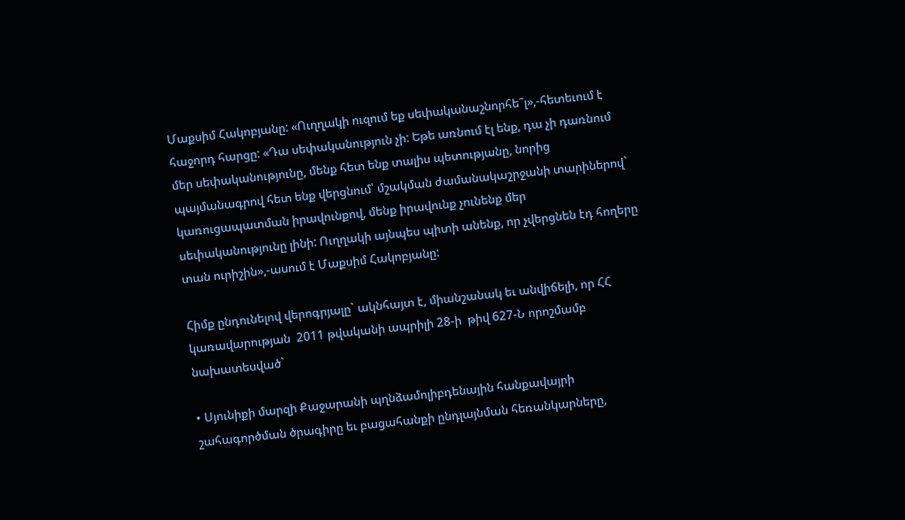Մաքսիմ Հակոբյանը: «Ուղղակի ուզում եք սեփականաշնորհե՞լ»,-հետեւում է հաջորդ հարցը: «Դա սեփականություն չի: Եթե առնում էլ ենք, դա չի դառնում մեր սեփականությունը, մենք հետ ենք տալիս պետությանը, նորից պայմանագրով հետ ենք վերցնում՝ մշակման ժամանակաշրջանի տարիներով` կառուցապատման իրավունքով, մենք իրավունք չունենք մեր սեփականությունը լինի: Ուղղակի այնպես պիտի անենք, որ չվերցնեն էդ հողերը տան ուրիշին»,-ասում է Մաքսիմ Հակոբյանը:

Հիմք ընդունելով վերոգրյալը` ակնհայտ է, միանշանակ եւ անվիճելի, որ ՀՀ կառավարության  2011 թվականի ապրիլի 28-ի  թիվ 627-Ն որոշմամբ նախատեսված`

• Սյունիքի մարզի Քաջարանի պղնձամոլիբդենային հանքավայրի շահագործման ծրագիրը եւ բացահանքի ընդլայնման հեռանկարները,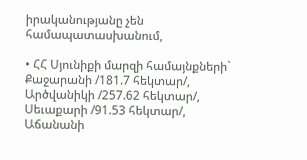իրականությանը չեն համապատասխանում,

• ՀՀ Սյունիքի մարզի համայնքների` Քաջարանի /181.7 հեկտար/, Արծվանիկի /257.62 հեկտար/, Սեւաքարի /91.53 հեկտար/, Աճանանի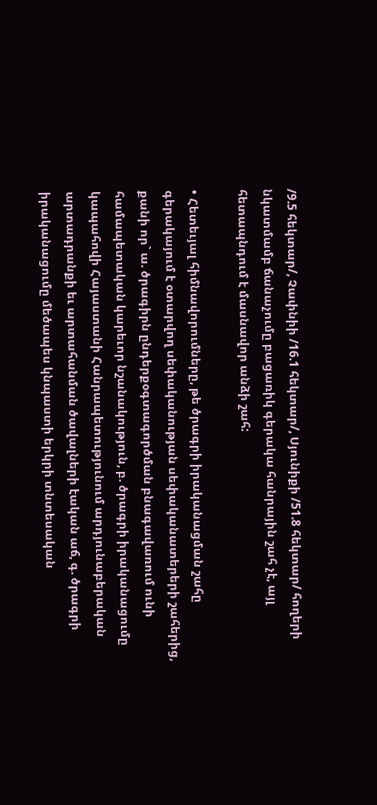/9.5 հեկտար/, Չափնիի /16.1 հեկտար/, Սյունիքի /51.8 հեկտար/ հողերի նկատմամբ ճանաչումը բացառիկ գերակա հանրային շահ չէ, այլ հետապնդում է մասնավոր անձի շահ:

• Հետեւյալ հիմնավորումները, թե ծրագրի իրականացման շահը գերակայում է օտարվող սեփականության սեփականատերերի շահերից, քանի որ` ա. ծրագիրն ընդերքօգտագործման բնագավառում ունի համապետական կարեւոր նշանակություն, բ. ծրագրի իրականացումը կապահովի Հայաստանի Հանրապետությունում արդյունաբերական արտադրանքի եւ արտահանման ծավալների էական աճ, գ. ծրագրի իրականացումը մեծապես կնպաստի երկրի տնտեսական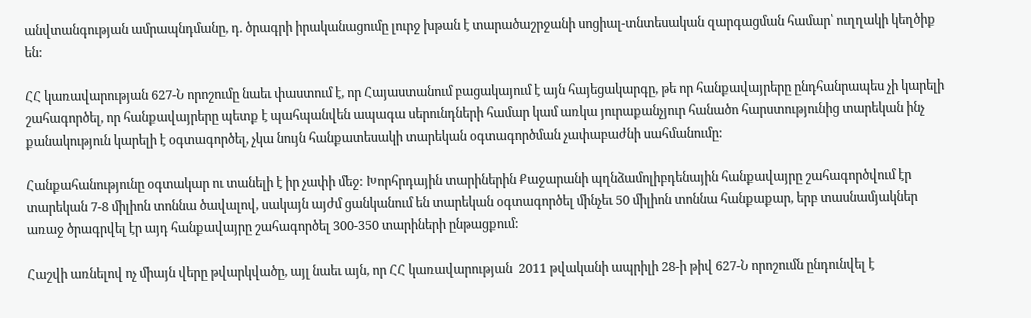անվտանգության ամրապնդմանը, դ. ծրագրի իրականացումը լուրջ խթան է տարածաշրջանի սոցիալ-տնտեսական զարգացման համար՝ ուղղակի կեղծիք են:

ՀՀ կառավարության 627-Ն որոշումը նաեւ փաստում է, որ Հայաստանում բացակայում է այն հայեցակարգը, թե որ հանքավայրերը ընդհանրապես չի կարելի շահագործել, որ հանքավայրերը պետք է պահպանվեն ապագա սերունդների համար կամ առկա յուրաքանչյուր հանածո հարստությունից տարեկան ինչ քանակություն կարելի է օգտագործել, չկա նույն հանքատեսակի տարեկան օգտագործման չափաբաժնի սահմանումը:

Հանքահանությունը օգտակար ու տանելի է իր չափի մեջ: Խորհրդային տարիներին Քաջարանի պղնձամոլիբդենային հանքավայրը շահագործվում էր տարեկան 7-8 միլիոն տոննա ծավալով, սակայն այժմ ցանկանում են տարեկան օգտագործել մինչեւ 50 միլիոն տոննա հանքաքար, երբ տասնամյակներ առաջ ծրագրվել էր այդ հանքավայրը շահագործել 300-350 տարիների ընթացքում:

Հաշվի առնելով ոչ միայն վերը թվարկվածը, այլ նաեւ այն, որ ՀՀ կառավարության  2011 թվականի ապրիլի 28-ի թիվ 627-Ն որոշումն ընդունվել է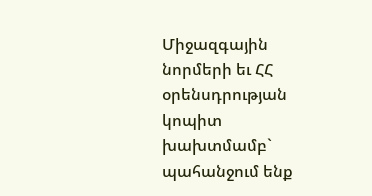Միջազգային նորմերի եւ ՀՀ օրենսդրության կոպիտ խախտմամբ` պահանջում ենք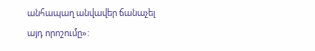անհապաղ անվավեր ճանաչել այդ որոշումը»: